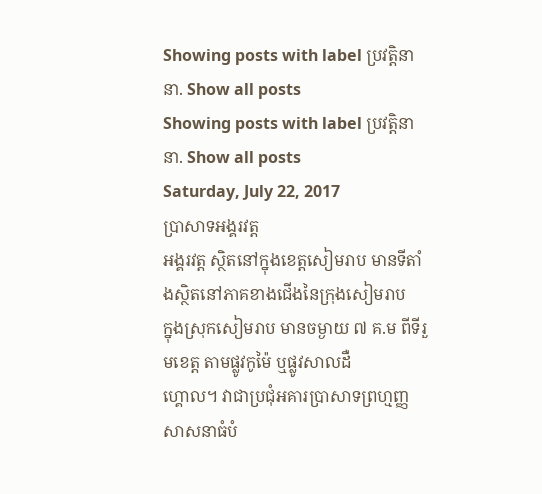Showing posts with label ប្រវត្តិនានា. Show all posts
Showing posts with label ប្រវត្តិនានា. Show all posts
Saturday, July 22, 2017
ប្រាសាទអង្គរវត្ត
អង្គរវត្ត ស្ថិតនៅក្នុងខេត្តសៀមរាប មានទីតាំងស្ថិតនៅភាគខាងជើងនៃក្រុងសៀមរាប
ក្នុងស្រុកសៀមរាប មានចម្ងាយ ៧ គ.ម ពីទីរួមខេត្ត តាមផ្លូវកូម៉ៃ ឬផ្លូវសាលដឺ
ហ្គោល។ វាជាប្រជុំអគារប្រាសាទព្រហ្មញ្ញសាសនាធំបំ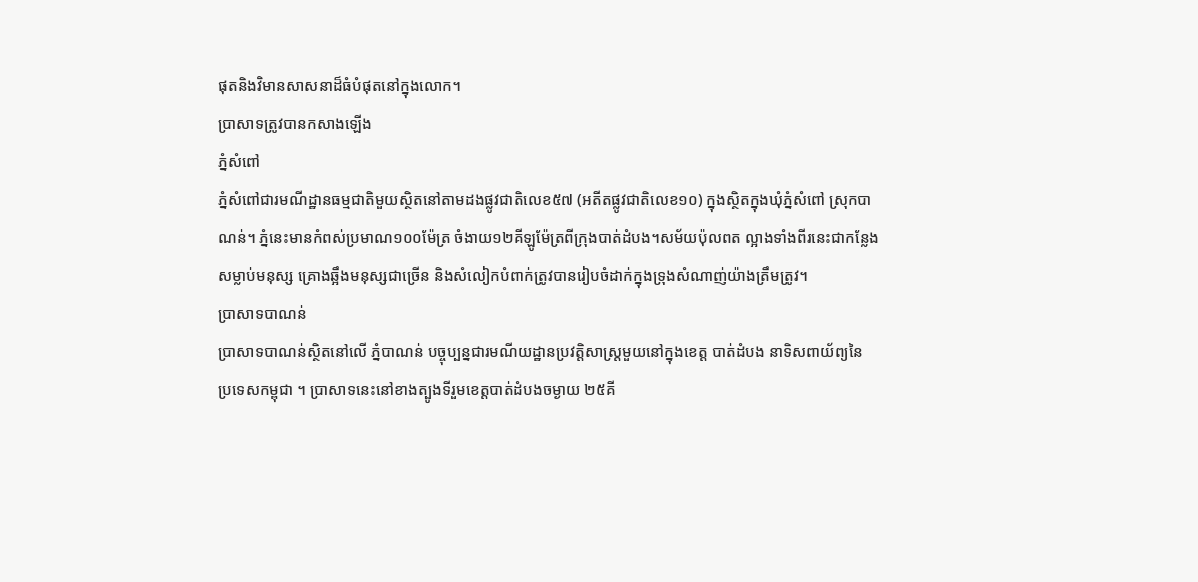ផុតនិងវិមានសាសនាដ៏ធំបំផុតនៅក្នុងលោក។
ប្រាសាទត្រូវបានកសាងឡើង
ភ្នំសំពៅ
ភ្នំសំពៅជារមណីដ្ឋានធម្មជាតិមួយស្ថិតនៅតាមដងផ្លូវជាតិលេខ៥៧ (អតីតផ្លូវជាតិលេខ១០) ក្នុងស្ថិតក្នុងឃុំភ្នំសំពៅ ស្រុកបាណន់។ ភ្នំនេះមានកំពស់ប្រមាណ១០០ម៉ែត្រ ចំងាយ១២គីឡូម៉ែត្រពីក្រុងបាត់ដំបង។សម័យប៉ុលពត ល្អាងទាំងពីរនេះជាកន្លែងសម្លាប់មនុស្ស គ្រោងឆ្អឹងមនុស្សជាច្រើន និងសំលៀកបំពាក់ត្រូវបានរៀបចំដាក់ក្នុងទ្រុងសំណាញ់យ៉ាងត្រឹមត្រូវ។
ប្រាសាទបាណន់
ប្រាសាទបាណន់ស្ថិតនៅលើ ភ្នំបាណន់ បច្ចុប្បន្នជារមណីយដ្ឋានប្រវត្តិសាស្រ្តមួយនៅក្នុងខេត្ត បាត់ដំបង នាទិសពាយ័ព្យនៃ ប្រទេសកម្ពុជា ។ ប្រាសាទនេះនៅខាងត្បូងទីរួមខេត្តបាត់ដំបងចម្ងាយ ២៥គី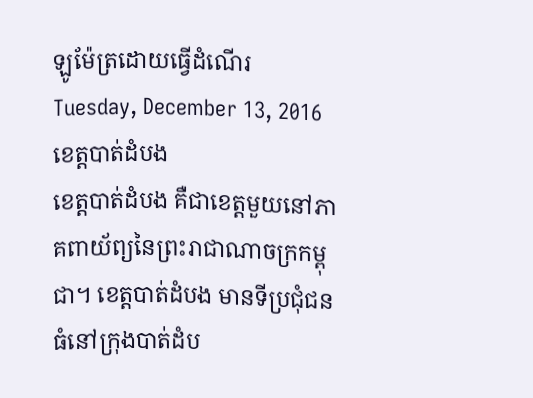ឡូម៉ែត្រដោយធ្វើដំណើរ
Tuesday, December 13, 2016
ខេត្តបាត់ដំបង
ខេត្តបាត់ដំបង គឺជាខេត្តមួយនៅភាគពាយ័ព្យនៃព្រះរាជាណាចក្រកម្ពុជា។ ខេត្តបាត់ដំបង មានទីប្រជុំជនធំនៅក្រុងបាត់ដំប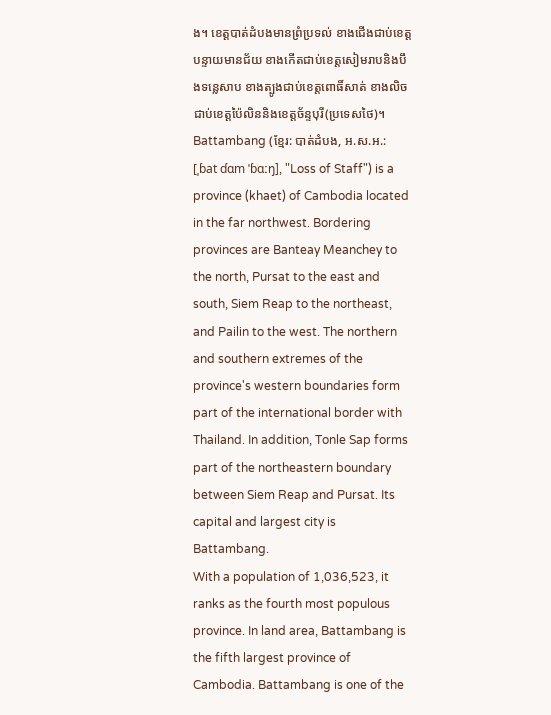ង។ ខេត្តបាត់ដំបងមានព្រំប្រទល់ ខាងជើងជាប់ខេត្តបន្ទាយមានជ័យ ខាងកើតជាប់ខេត្តសៀមរាបនិងបឹងទន្លេសាប ខាងត្បូងជាប់ខេត្តពោធិ៍សាត់ ខាងលិចជាប់ខេត្តប៉ៃលិននិងខេត្តច័ន្ទបុរី(ប្រទេសថៃ)។
Battambang (ខ្មែរ: បាត់ដំបង, អ.ស.អ.: [ˌɓat ɗɑm ˈɓɑːŋ], "Loss of Staff") is a province (khaet) of Cambodia located in the far northwest. Bordering provinces are Banteay Meanchey to the north, Pursat to the east and south, Siem Reap to the northeast, and Pailin to the west. The northern and southern extremes of the province's western boundaries form part of the international border with Thailand. In addition, Tonle Sap forms part of the northeastern boundary between Siem Reap and Pursat. Its capital and largest city is Battambang.
With a population of 1,036,523, it ranks as the fourth most populous province. In land area, Battambang is the fifth largest province of Cambodia. Battambang is one of the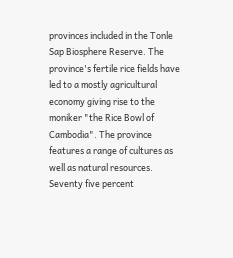provinces included in the Tonle Sap Biosphere Reserve. The province's fertile rice fields have led to a mostly agricultural economy giving rise to the moniker "the Rice Bowl of Cambodia". The province features a range of cultures as well as natural resources. Seventy five percent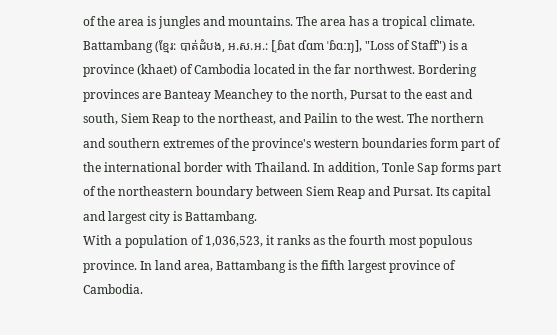of the area is jungles and mountains. The area has a tropical climate.
Battambang (ខ្មែរ: បាត់ដំបង, អ.ស.អ.: [ˌɓat ɗɑm ˈɓɑːŋ], "Loss of Staff") is a province (khaet) of Cambodia located in the far northwest. Bordering provinces are Banteay Meanchey to the north, Pursat to the east and south, Siem Reap to the northeast, and Pailin to the west. The northern and southern extremes of the province's western boundaries form part of the international border with Thailand. In addition, Tonle Sap forms part of the northeastern boundary between Siem Reap and Pursat. Its capital and largest city is Battambang.
With a population of 1,036,523, it ranks as the fourth most populous province. In land area, Battambang is the fifth largest province of Cambodia.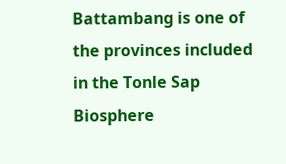Battambang is one of the provinces included in the Tonle Sap Biosphere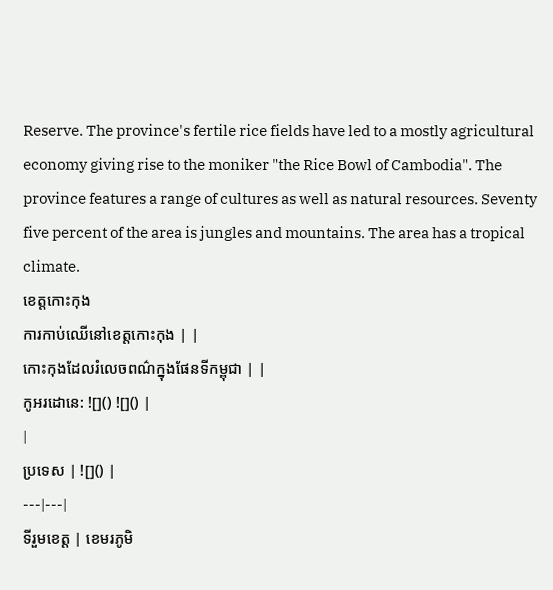Reserve. The province's fertile rice fields have led to a mostly agricultural economy giving rise to the moniker "the Rice Bowl of Cambodia". The province features a range of cultures as well as natural resources. Seventy five percent of the area is jungles and mountains. The area has a tropical climate.
ខេត្តកោះកុង
ការកាប់ឈើនៅខេត្តកោះកុង | |
កោះកុងដែលរំលេចពណ៌ក្នុងផែនទីកម្ពុជា | |
កូអរដោនេ: ![]() ![]() |
|
ប្រទេស | ![]() |
---|---|
ទីរួមខេត្ត | ខេមរភូមិ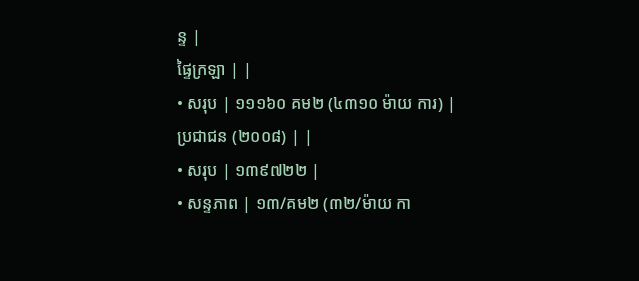ន្ទ |
ផ្ទៃក្រឡា | |
• សរុប | ១១១៦០ គម២ (៤៣១០ ម៉ាយ ការ) |
ប្រជាជន (២០០៨) | |
• សរុប | ១៣៩៧២២ |
• សន្ទភាព | ១៣/គម២ (៣២/ម៉ាយ កា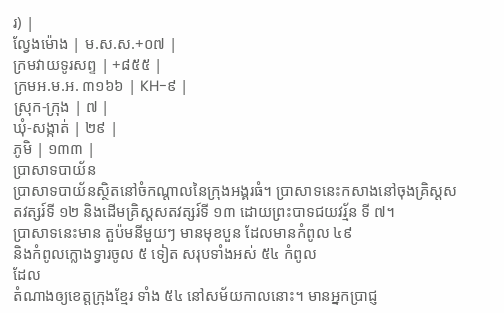រ) |
ល្វែងម៉ោង | ម.ស.ស.+០៧ |
ក្រមវាយទូរសព្ទ | +៨៥៥ |
ក្រមអ.ម.អ. ៣១៦៦ | KH-៩ |
ស្រុក-ក្រុង | ៧ |
ឃុំ-សង្កាត់ | ២៩ |
ភូមិ | ១៣៣ |
ប្រាសាទបាយ័ន
ប្រាសាទបាយ័នស្ថិតនៅចំកណ្តាលនៃក្រុងអង្គរធំ។ ប្រាសាទនេះកសាងនៅចុងគ្រិស្តសតវត្សរ៍ទី ១២ និងដើមគ្រិស្តសតវត្សរ៍ទី ១៣ ដោយព្រះបាទជយវរ្ម័ន ទី ៧។
ប្រាសាទនេះមាន តួប៉មនីមួយៗ មានមុខបួន ដែលមានកំពូល ៤៩
និងកំពូលក្លោងទ្វារចូល ៥ ទៀត សរុបទាំងអស់ ៥៤ កំពូល
ដែល
តំណាងឲ្យខេត្តក្រុងខ្មែរ ទាំង ៥៤ នៅសម័យកាលនោះ។ មានអ្នកប្រាជ្ញ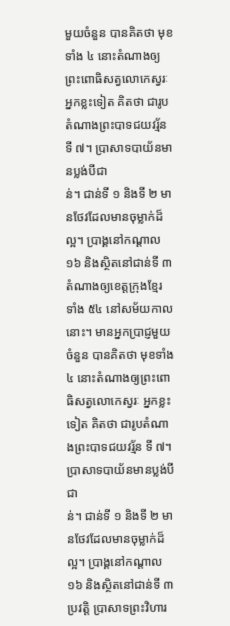មួយចំនួន បានគិតថា មុខទាំង ៤ នោះតំណាងឲ្យព្រះពោធិសត្វលោកេស្វរៈ អ្នកខ្លះទៀត គិតថា ជារូបតំណាងព្រះបាទជយវរ្ម័ន ទី ៧។ ប្រាសាទបាយ័នមានប្លង់បីជា
ន់។ ជាន់ទី ១ និងទី ២ មានថែវដែលមានចុម្លាក់ដ៏ល្អ។ ប្រាង្គនៅកណ្តាល ១៦ និងស្ថិតនៅជាន់ទី ៣
តំណាងឲ្យខេត្តក្រុងខ្មែរ ទាំង ៥៤ នៅសម័យកាលនោះ។ មានអ្នកប្រាជ្ញមួយចំនួន បានគិតថា មុខទាំង ៤ នោះតំណាងឲ្យព្រះពោធិសត្វលោកេស្វរៈ អ្នកខ្លះទៀត គិតថា ជារូបតំណាងព្រះបាទជយវរ្ម័ន ទី ៧។ ប្រាសាទបាយ័នមានប្លង់បីជា
ន់។ ជាន់ទី ១ និងទី ២ មានថែវដែលមានចុម្លាក់ដ៏ល្អ។ ប្រាង្គនៅកណ្តាល ១៦ និងស្ថិតនៅជាន់ទី ៣
ប្រវត្តិ ប្រាសាទព្រះវិហារ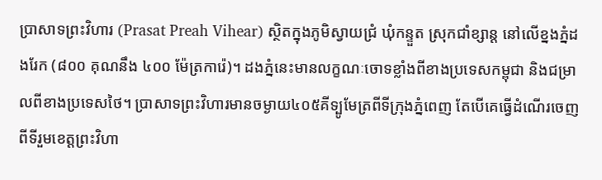ប្រាសាទព្រះវិហារ (Prasat Preah Vihear) ស្ថិតក្នុងភូមិស្វាយជ្រំ ឃុំកន្ទួត ស្រុកជាំខ្សាន្ត នៅលើខ្នងភ្នំដងរែក (៨០០ គុណនឹង ៤០០ ម៉ែត្រការ៉េ)។ ដងភ្នំនេះមានលក្ខណៈចោទខ្លាំងពីខាងប្រទេសកម្ពុជា និងជម្រាលពីខាងប្រទេសថៃ។ ប្រាសាទព្រះវិហារមានចម្ងាយ៤០៥គីទ្បូមែត្រពីទីក្រុងភ្នំពេញ តែបើគេធ្វើដំណើរចេញពីទីរួមខេត្តព្រះវិហា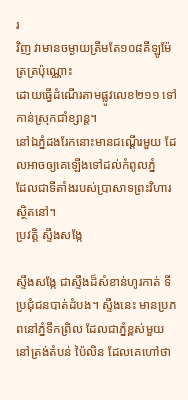រ
វិញ វាមានចម្ងាយត្រឹមតែ១០៨គីឡូម៉ែត្រត្រប៉ុណ្ណោះ
ដោយធ្វើដំណើរតាមផ្លូវលេខ២១១ ទៅកាន់ស្រុកជាំខ្សាន្ត។
នៅឯភ្នំដងរែកនោះមានជណ្ដើរមួយ ដែលអាចឲ្យគេឡើងទៅដល់កំពូលភ្នំ
ដែលជាទីតាំងរបស់ប្រាសាទព្រះវិហារស្ថិតនៅ។
ប្រវត្តិ ស្ទឹងសង្កែ

ស្ទឹងសង្កែ ជាស្ទឹងដ៏សំខាន់ហូរកាត់ ទីប្រជុំជនបាត់ដំបង។ ស្ទឹងនេះ មានប្រភពនៅភ្នំទឹកព្រិល ដែលជាភ្នំខ្ពស់មួយនៅត្រង់តំបន់ ប៉ៃលិន ដែលគេហៅថា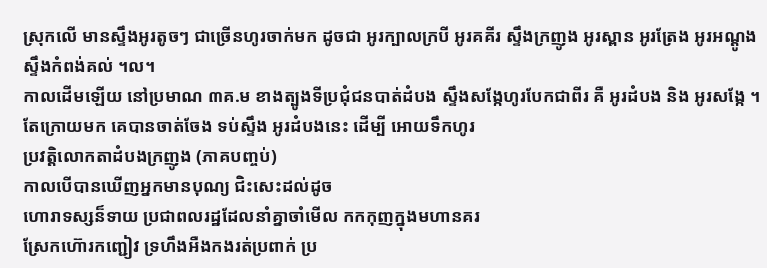ស្រុកលើ មានស្ទឹងអូរតូចៗ ជាច្រើនហូរចាក់មក ដូចជា អូរក្បាលក្របី អូរគគីរ ស្ទឹងក្រញូង អូរស្ពាន អូរត្រែង អូរអណ្តូង ស្ទឹងកំពង់គល់ ។ល។
កាលដើមឡើយ នៅប្រមាណ ៣គ.ម ខាងត្បូងទីប្រជុំជនបាត់ដំបង ស្ទឹងសង្កែហូរបែកជាពីរ គឺ អូរដំបង និង អូរសង្កែ ។ តែក្រោយមក គេបានចាត់ចែង ទប់ស្ទឹង អូរដំបងនេះ ដើម្បី អោយទឹកហូរ
ប្រវត្តិលោកតាដំបងក្រញូង (ភាគបញ្ចប់)
កាលបើបានឃើញអ្នកមានបុណ្យ ជិះសេះដល់ដូច
ហោរាទស្សន៏ទាយ ប្រជាពលរដ្ឋដែលនាំគ្នាចាំមើល កកកុញក្នុងមហានគរ
ស្រែកហ៊ោរកញ្ជៀវ ទ្រហឹងអឺងកងរត់ប្រពាក់ ប្រ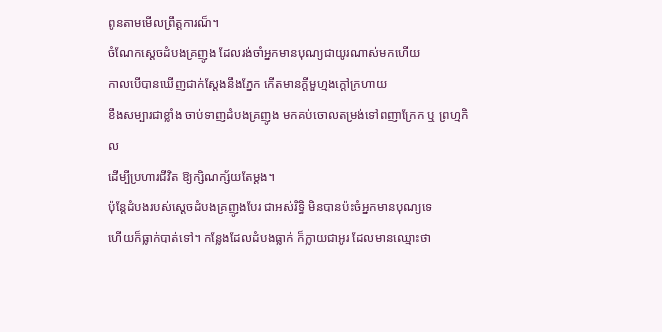ពូនតាមមើលព្រឹត្តការណ៏។
ចំណែកស្តេចដំបងគ្រញូង ដែលរង់ចាំអ្នកមានបុណ្យជាយូរណាស់មកហើយ
កាលបើបានឃើញជាក់ស្តែងនឹងភ្នែក កើតមានក្តីមួហ្មងក្តៅក្រហាយ
ខឹងសម្បារជាខ្លាំង ចាប់ទាញដំបងគ្រញូង មកគប់ចោលតម្រង់ទៅពញាក្រែក ឬ ព្រហ្មកិល
ដើម្បីប្រហារជីវិត ឱ្យក្សិណក្ស័យតែម្តង។
ប៉ុន្តែដំបងរបស់ស្តេចដំបងគ្រញូងបែរ ជាអស់រិទ្ធិ មិនបានប៉ះចំអ្នកមានបុណ្យទេ
ហើយក៏ធ្លាក់បាត់ទៅ។ កន្លែងដែលដំបងធ្លាក់ ក៏ក្លាយជាអូរ ដែលមានឈ្មោះថា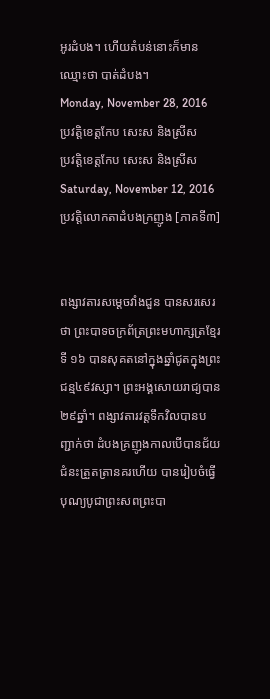អូរដំបង។ ហើយតំបន់នោះក៏មានឈ្មោះថា បាត់ដំបង។
Monday, November 28, 2016
ប្រវត្តិខេត្តកែប សេះស និងស្រីស
ប្រវត្តិខេត្តកែប សេះស និងស្រីស
Saturday, November 12, 2016
ប្រវត្តិលោកតាដំបងក្រញូង [ភាគទី៣]


ពង្សាវតារសម្តេចវាំងជួន បានសរសេរថា ព្រះបាទចក្រព័ត្រព្រះមហាក្សត្រខ្មែរទី ១៦ បានសុគតនៅក្នុងឆ្នាំជូតក្នុងព្រះជន្ម៤៩វស្សា។ ព្រះអង្គសោយរាជ្យបាន ២៩ឆ្នាំ។ ពង្សាវតារវត្តទឹកវិលបានបញ្ជាក់ថា ដំបងគ្រញូងកាលបើបានជ័យជំនះត្រួតត្រានគរហើយ បានរៀបចំធ្វើបុណ្យបូជាព្រះសពព្រះបា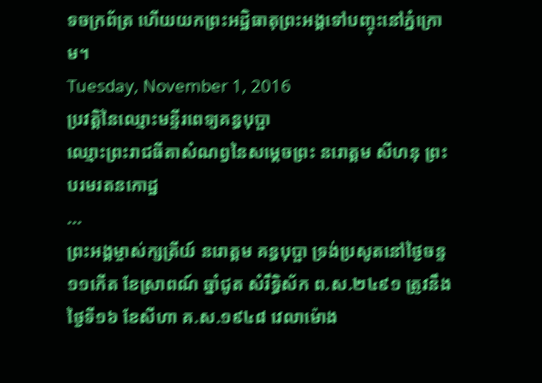ទចក្រព័ត្រ ហើយយកព្រះអដ្ឋិធាតុព្រះអង្គទៅបញ្ចុះនៅភ្នំក្រោម។
Tuesday, November 1, 2016
ប្រវត្តិនៃឈ្មោះមន្ទីរពេទ្យគន្ធបុប្ផា
ឈ្មោះព្រះរាជធីតាសំណព្វនៃសម្តេចព្រះ នរោត្តម សីហនុ ព្រះបរមរតនកោដ្ឋ
...
ព្រះអង្គម្ចាស់ក្សត្រីយ៍ នរោត្ដម គន្ធបុប្ផា ទ្រង់ប្រសូតនៅថ្ងៃចន្ទ ១១កើត ខែស្រាពណ៍ ឆ្នាំជូត សំរឹទ្ធិស័ក ព.ស.២៤៩១ ត្រូវនឹងថ្ងៃទី១៦ ខែសីហា គ.ស.១៩៤៨ វេលាម៉ោង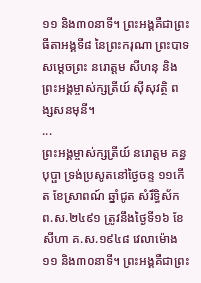១១ និង៣០នាទី។ ព្រះអង្គគឺជាព្រះធីតាអង្គទី៨ នៃព្រះករុណា ព្រះបាទសម្ដេចព្រះ នរោត្ដម សីហនុ និងព្រះអង្គម្ចាស់ក្សត្រីយ៍ ស៊ីសុវត្ថិ ពង្សសនមុនី។
...
ព្រះអង្គម្ចាស់ក្សត្រីយ៍ នរោត្ដម គន្ធបុប្ផា ទ្រង់ប្រសូតនៅថ្ងៃចន្ទ ១១កើត ខែស្រាពណ៍ ឆ្នាំជូត សំរឹទ្ធិស័ក ព.ស.២៤៩១ ត្រូវនឹងថ្ងៃទី១៦ ខែសីហា គ.ស.១៩៤៨ វេលាម៉ោង១១ និង៣០នាទី។ ព្រះអង្គគឺជាព្រះ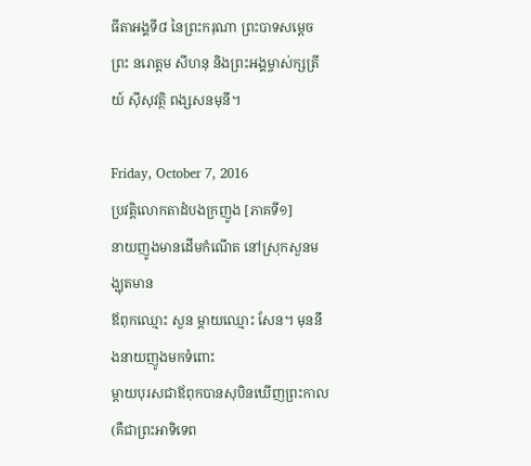ធីតាអង្គទី៨ នៃព្រះករុណា ព្រះបាទសម្ដេចព្រះ នរោត្ដម សីហនុ និងព្រះអង្គម្ចាស់ក្សត្រីយ៍ ស៊ីសុវត្ថិ ពង្សសនមុនី។

Friday, October 7, 2016
ប្រវត្តិលោកតាដំបងក្រញូង [ភាគទី១]
នាយញូងមានដើមកំណើត នៅស្រុកសួនមង្ឃុតមាន
ឪពុកឈ្មោះ សួន ម្តាយឈ្មោះ សែន។ មុននឹងនាយញូងមកទំពោះ
ម្តាយបុរសជាឪពុកបានសុបិនឃើញព្រះកាល (គឺជាព្រះអាទិទេព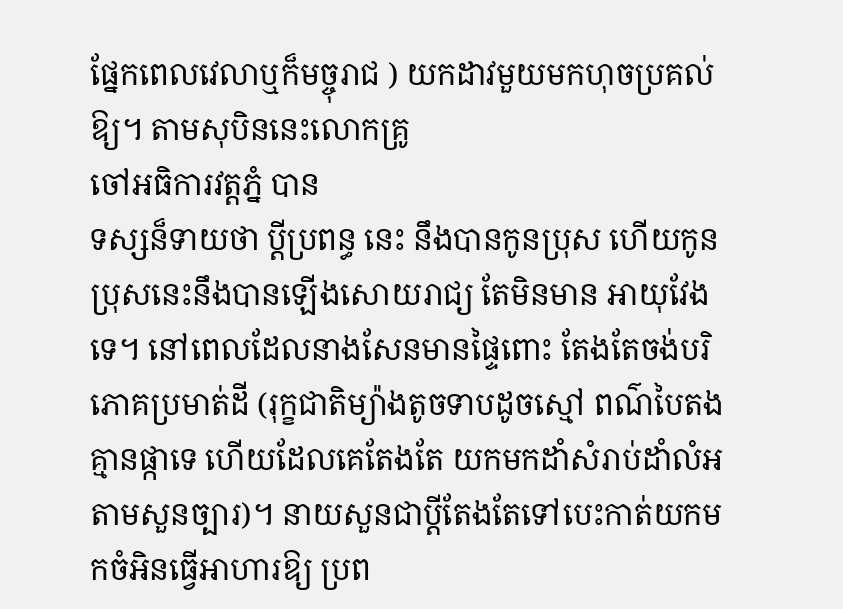ផ្នែកពេលវេលាឬក៏មច្ចុរាជ ) យកដាវមួយមកហុចប្រគល់ឱ្យ។ តាមសុបិននេះលោកគ្រូ
ចៅអធិការវត្តភ្នំ បាន
ទស្សន៏ទាយថា ប្តីប្រពន្ធ នេះ នឹងបានកូនប្រុស ហើយកូនប្រុសនេះនឹងបានឡើងសោយរាជ្យ តែមិនមាន អាយុវែងទេ។ នៅពេលដែលនាងសែនមានផ្ទៃពោះ តែងតែចង់បរិភោគប្រមាត់ដី (រុក្ខជាតិម្យ៉ាងតូចទាបដូចស្មៅ ពណ៌បៃតង គ្មានផ្កាទេ ហើយដែលគេតែងតែ យកមកដាំសំរាប់ដាំលំអតាមសួនច្បារ)។ នាយសួនជាប្តីតែងតែទៅបេះកាត់យកមកចំអិនធ្វើអាហារឱ្យ ប្រព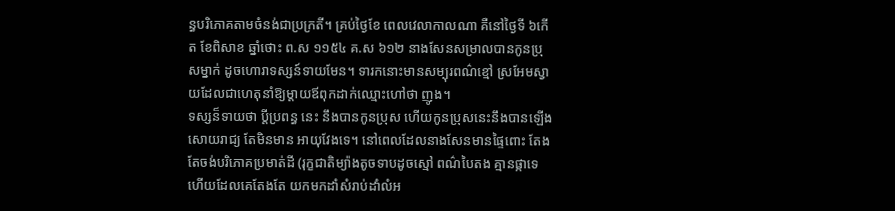ន្ធបរិភោគតាមចំនង់ជាប្រក្រតី។ គ្រប់ថ្ងៃខែ ពេលវេលាកាលណា គឺនៅថ្ងៃទី ៦កើត ខែពិសាខ ឆ្នាំថោះ ព.ស ១១៥៤ គ.ស ៦១២ នាងសែនសម្រាលបានកូនប្រុសម្នាក់ ដូចហោរាទស្សន៍ទាយមែន។ ទារកនោះមានសម្បុរពណ៌ខ្មៅ ស្រអែមស្វាយដែលជាហេតុនាំឱ្យម្តាយឪពុកដាក់ឈ្មោះហៅថា ញូង។
ទស្សន៏ទាយថា ប្តីប្រពន្ធ នេះ នឹងបានកូនប្រុស ហើយកូនប្រុសនេះនឹងបានឡើងសោយរាជ្យ តែមិនមាន អាយុវែងទេ។ នៅពេលដែលនាងសែនមានផ្ទៃពោះ តែងតែចង់បរិភោគប្រមាត់ដី (រុក្ខជាតិម្យ៉ាងតូចទាបដូចស្មៅ ពណ៌បៃតង គ្មានផ្កាទេ ហើយដែលគេតែងតែ យកមកដាំសំរាប់ដាំលំអ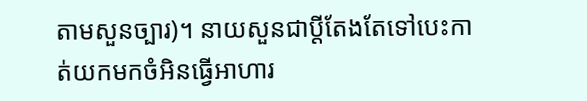តាមសួនច្បារ)។ នាយសួនជាប្តីតែងតែទៅបេះកាត់យកមកចំអិនធ្វើអាហារ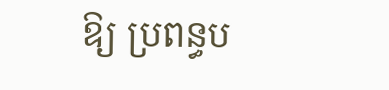ឱ្យ ប្រពន្ធប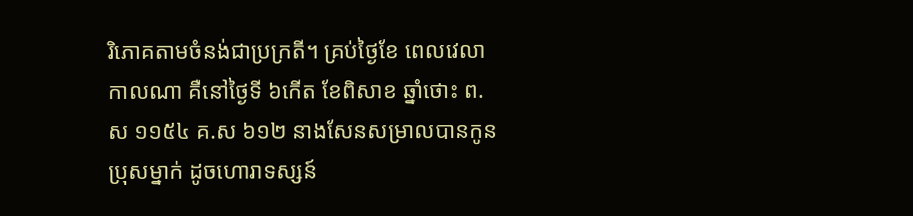រិភោគតាមចំនង់ជាប្រក្រតី។ គ្រប់ថ្ងៃខែ ពេលវេលាកាលណា គឺនៅថ្ងៃទី ៦កើត ខែពិសាខ ឆ្នាំថោះ ព.ស ១១៥៤ គ.ស ៦១២ នាងសែនសម្រាលបានកូនប្រុសម្នាក់ ដូចហោរាទស្សន៍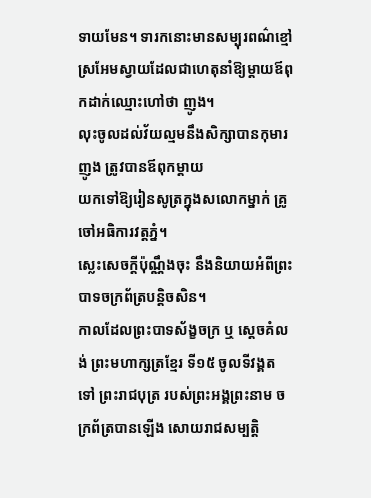ទាយមែន។ ទារកនោះមានសម្បុរពណ៌ខ្មៅ ស្រអែមស្វាយដែលជាហេតុនាំឱ្យម្តាយឪពុកដាក់ឈ្មោះហៅថា ញូង។
លុះចូលដល់វ័យល្មមនឹងសិក្សាបានកុមារ ញូង ត្រូវបានឪពុកម្តាយ
យកទៅឱ្យរៀនសូត្រក្នុងសលោកម្នាក់ គ្រូចៅអធិការវត្តភ្នំ។
ស្លេះសេចក្តីប៉ុណ្ណឹងចុះ នឹងនិយាយអំពីព្រះបាទចក្រព័ត្របន្តិចសិន។
កាលដែលព្រះបាទស័ង្ខចក្រ ឬ ស្តេចគំលង់ ព្រះមហាក្សត្រខ្មែរ ទី១៥ ចូលទីវង្គត
ទៅ ព្រះរាជបុត្រ របស់ព្រះអង្គព្រះនាម ចក្រព័ត្របានឡើង សោយរាជសម្បតិ្ត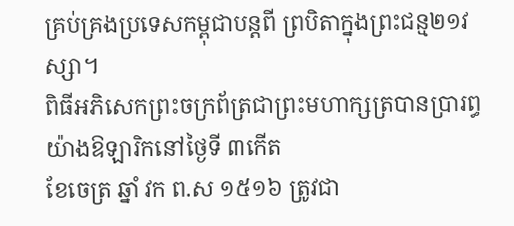គ្រប់គ្រងប្រទេសកម្ពុជាបន្តពី ព្របិតាក្នុងព្រះជន្ម២១វស្សា។
ពិធីអភិសេកព្រះចក្រព័ត្រជាព្រះមហាក្សត្របានប្រារព្ធយ៉ាងឱឡារិកនៅថ្ងៃទី ៣កើត
ខែចេត្រ ឆ្នាំ វក ព.ស ១៥១៦ ត្រូវជា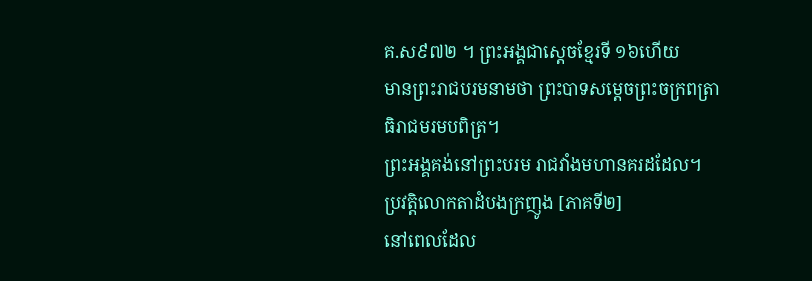គ.ស៩៧២ ។ ព្រះអង្គជាស្តេចខ្មែរទី ១៦ហើយ
មានព្រះរាជបរមនាមថា ព្រះបាទសម្តេចព្រះចក្រពត្រាធិរាជមរមបពិត្រ។
ព្រះអង្គគង់នៅព្រះបរម រាជវាំងមហានគរដដែល។
ប្រវត្តិលោកតាដំបងក្រញូង [ភាគទី២]
នៅពេលដែល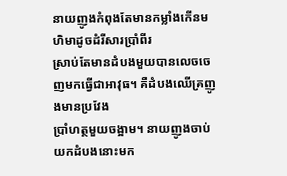នាយញូងកំពុងតែមានកម្លាំងកើនមហិមាដូចដំរីសារប្រាំពីរ
ស្រាប់តែមានដំបងមួយបានលេចចេញមកធ្វើជាអាវុធ។ គឺដំបងឈើគ្រញូងមានប្រវែង
ប្រាំហត្ថមួយចង្អាម។ នាយញូងចាប់យកដំបងនោះមក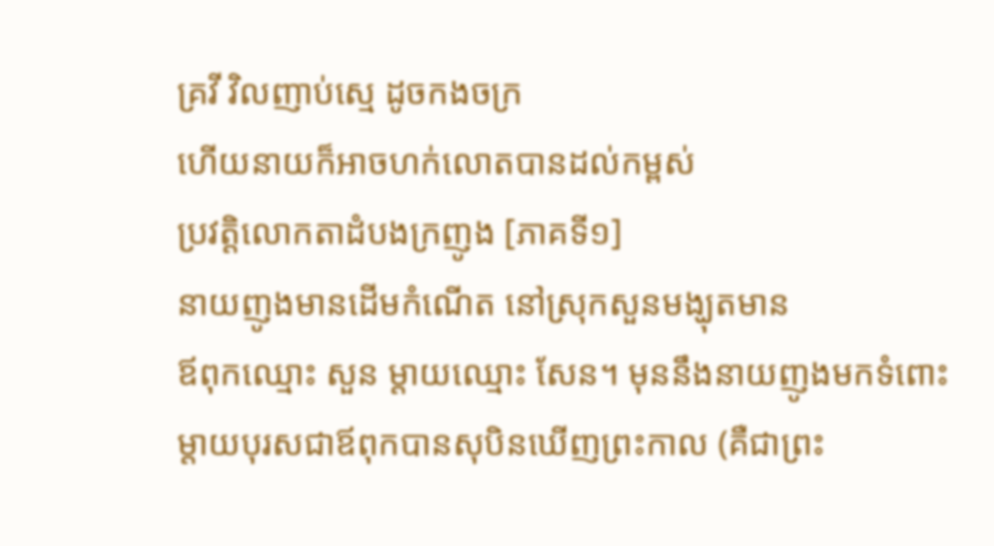គ្រវី វិលញាប់ស្មេ ដូចកងចក្រ
ហើយនាយក៏អាចហក់លោតបានដល់កម្ពស់
ប្រវត្តិលោកតាដំបងក្រញូង [ភាគទី១]
នាយញូងមានដើមកំណើត នៅស្រុកសួនមង្ឃុតមាន
ឪពុកឈ្មោះ សួន ម្តាយឈ្មោះ សែន។ មុននឹងនាយញូងមកទំពោះ
ម្តាយបុរសជាឪពុកបានសុបិនឃើញព្រះកាល (គឺជាព្រះ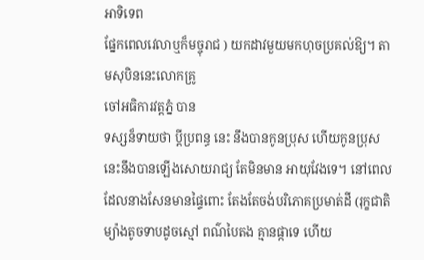អាទិទេព
ផ្នែកពេលវេលាឬក៏មច្ចុរាជ ) យកដាវមួយមកហុចប្រគល់ឱ្យ។ តាមសុបិននេះលោកគ្រូ
ចៅអធិការវត្តភ្នំ បាន
ទស្សន៏ទាយថា ប្តីប្រពន្ធ នេះ នឹងបានកូនប្រុស ហើយកូនប្រុសនេះនឹងបានឡើងសោយរាជ្យ តែមិនមាន អាយុវែងទេ។ នៅពេលដែលនាងសែនមានផ្ទៃពោះ តែងតែចង់បរិភោគប្រមាត់ដី (រុក្ខជាតិម្យ៉ាងតូចទាបដូចស្មៅ ពណ៌បៃតង គ្មានផ្កាទេ ហើយ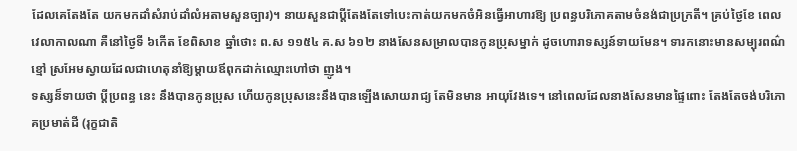ដែលគេតែងតែ យកមកដាំសំរាប់ដាំលំអតាមសួនច្បារ)។ នាយសួនជាប្តីតែងតែទៅបេះកាត់យកមកចំអិនធ្វើអាហារឱ្យ ប្រពន្ធបរិភោគតាមចំនង់ជាប្រក្រតី។ គ្រប់ថ្ងៃខែ ពេលវេលាកាលណា គឺនៅថ្ងៃទី ៦កើត ខែពិសាខ ឆ្នាំថោះ ព.ស ១១៥៤ គ.ស ៦១២ នាងសែនសម្រាលបានកូនប្រុសម្នាក់ ដូចហោរាទស្សន៍ទាយមែន។ ទារកនោះមានសម្បុរពណ៌ខ្មៅ ស្រអែមស្វាយដែលជាហេតុនាំឱ្យម្តាយឪពុកដាក់ឈ្មោះហៅថា ញូង។
ទស្សន៏ទាយថា ប្តីប្រពន្ធ នេះ នឹងបានកូនប្រុស ហើយកូនប្រុសនេះនឹងបានឡើងសោយរាជ្យ តែមិនមាន អាយុវែងទេ។ នៅពេលដែលនាងសែនមានផ្ទៃពោះ តែងតែចង់បរិភោគប្រមាត់ដី (រុក្ខជាតិ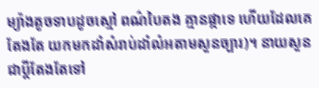ម្យ៉ាងតូចទាបដូចស្មៅ ពណ៌បៃតង គ្មានផ្កាទេ ហើយដែលគេតែងតែ យកមកដាំសំរាប់ដាំលំអតាមសួនច្បារ)។ នាយសួនជាប្តីតែងតែទៅ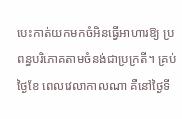បេះកាត់យកមកចំអិនធ្វើអាហារឱ្យ ប្រពន្ធបរិភោគតាមចំនង់ជាប្រក្រតី។ គ្រប់ថ្ងៃខែ ពេលវេលាកាលណា គឺនៅថ្ងៃទី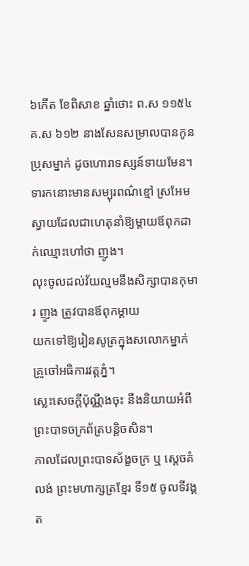៦កើត ខែពិសាខ ឆ្នាំថោះ ព.ស ១១៥៤ គ.ស ៦១២ នាងសែនសម្រាលបានកូនប្រុសម្នាក់ ដូចហោរាទស្សន៍ទាយមែន។ ទារកនោះមានសម្បុរពណ៌ខ្មៅ ស្រអែមស្វាយដែលជាហេតុនាំឱ្យម្តាយឪពុកដាក់ឈ្មោះហៅថា ញូង។
លុះចូលដល់វ័យល្មមនឹងសិក្សាបានកុមារ ញូង ត្រូវបានឪពុកម្តាយ
យកទៅឱ្យរៀនសូត្រក្នុងសលោកម្នាក់ គ្រូចៅអធិការវត្តភ្នំ។
ស្លេះសេចក្តីប៉ុណ្ណឹងចុះ នឹងនិយាយអំពីព្រះបាទចក្រព័ត្របន្តិចសិន។
កាលដែលព្រះបាទស័ង្ខចក្រ ឬ ស្តេចគំលង់ ព្រះមហាក្សត្រខ្មែរ ទី១៥ ចូលទីវង្គត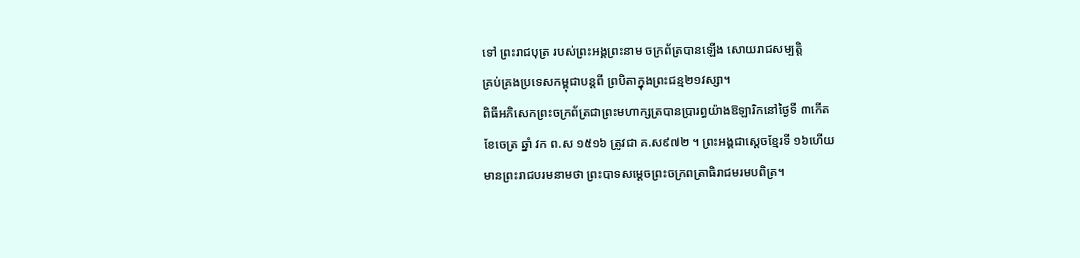ទៅ ព្រះរាជបុត្រ របស់ព្រះអង្គព្រះនាម ចក្រព័ត្របានឡើង សោយរាជសម្បតិ្ត
គ្រប់គ្រងប្រទេសកម្ពុជាបន្តពី ព្របិតាក្នុងព្រះជន្ម២១វស្សា។
ពិធីអភិសេកព្រះចក្រព័ត្រជាព្រះមហាក្សត្របានប្រារព្ធយ៉ាងឱឡារិកនៅថ្ងៃទី ៣កើត
ខែចេត្រ ឆ្នាំ វក ព.ស ១៥១៦ ត្រូវជា គ.ស៩៧២ ។ ព្រះអង្គជាស្តេចខ្មែរទី ១៦ហើយ
មានព្រះរាជបរមនាមថា ព្រះបាទសម្តេចព្រះចក្រពត្រាធិរាជមរមបពិត្រ។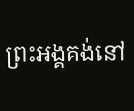ព្រះអង្គគង់នៅ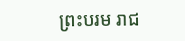ព្រះបរម រាជ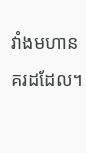វាំងមហានគរដដែល។